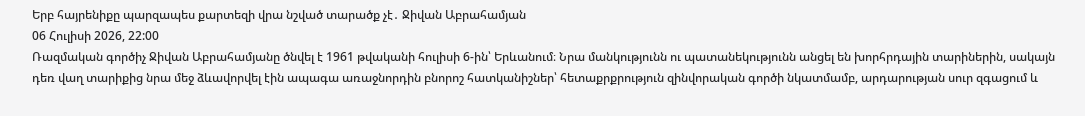Երբ հայրենիքը պարզապես քարտեզի վրա նշված տարածք չէ․ Ջիվան Աբրահամյան
06 Հուլիսի 2026, 22:00
Ռազմական գործիչ Ջիվան Աբրահամյանը ծնվել է 1961 թվականի հուլիսի 6-ին՝ Երևանում։ Նրա մանկությունն ու պատանեկությունն անցել են խորհրդային տարիներին, սակայն դեռ վաղ տարիքից նրա մեջ ձևավորվել էին ապագա առաջնորդին բնորոշ հատկանիշներ՝ հետաքրքրություն զինվորական գործի նկատմամբ, արդարության սուր զգացում և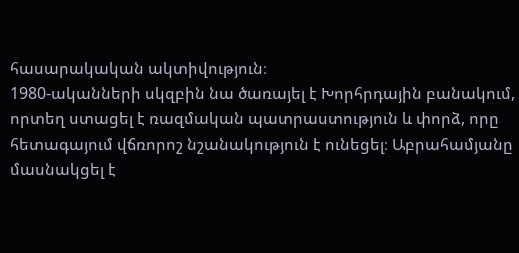հասարակական ակտիվություն։
1980-ականների սկզբին նա ծառայել է Խորհրդային բանակում, որտեղ ստացել է ռազմական պատրաստություն և փորձ, որը հետագայում վճռորոշ նշանակություն է ունեցել։ Աբրահամյանը մասնակցել է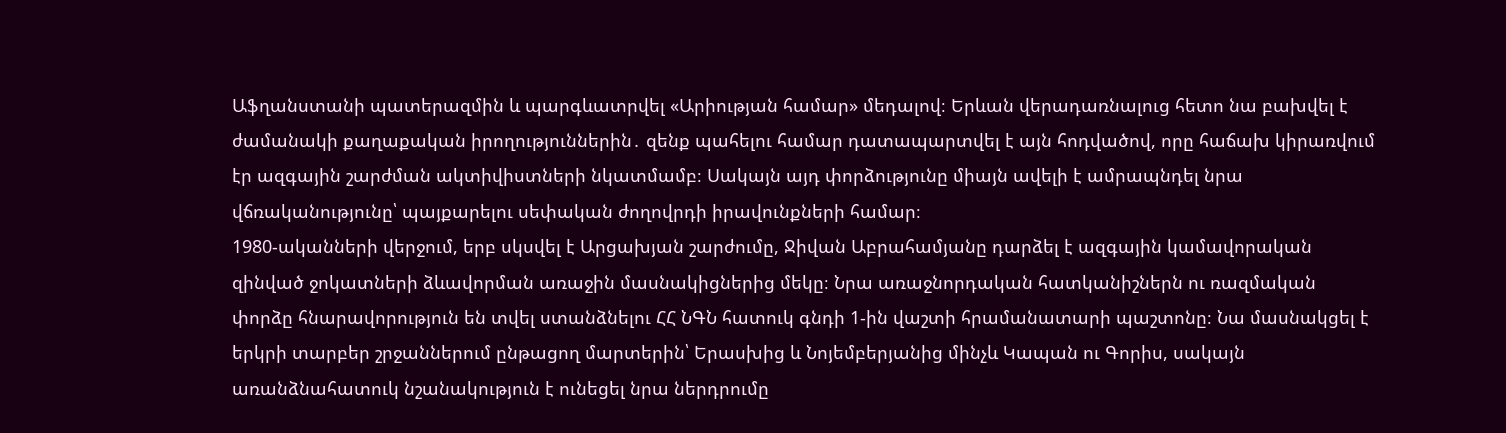Աֆղանստանի պատերազմին և պարգևատրվել «Արիության համար» մեդալով։ Երևան վերադառնալուց հետո նա բախվել է ժամանակի քաղաքական իրողություններին․ զենք պահելու համար դատապարտվել է այն հոդվածով, որը հաճախ կիրառվում էր ազգային շարժման ակտիվիստների նկատմամբ։ Սակայն այդ փորձությունը միայն ավելի է ամրապնդել նրա վճռականությունը՝ պայքարելու սեփական ժողովրդի իրավունքների համար։
1980-ականների վերջում, երբ սկսվել է Արցախյան շարժումը, Ջիվան Աբրահամյանը դարձել է ազգային կամավորական զինված ջոկատների ձևավորման առաջին մասնակիցներից մեկը։ Նրա առաջնորդական հատկանիշներն ու ռազմական փորձը հնարավորություն են տվել ստանձնելու ՀՀ ՆԳՆ հատուկ գնդի 1-ին վաշտի հրամանատարի պաշտոնը։ Նա մասնակցել է երկրի տարբեր շրջաններում ընթացող մարտերին՝ Երասխից և Նոյեմբերյանից մինչև Կապան ու Գորիս, սակայն առանձնահատուկ նշանակություն է ունեցել նրա ներդրումը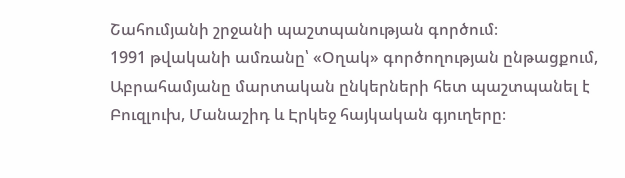Շահումյանի շրջանի պաշտպանության գործում։
1991 թվականի ամռանը՝ «Օղակ» գործողության ընթացքում, Աբրահամյանը մարտական ընկերների հետ պաշտպանել է Բուզլուխ, Մանաշիդ և Էրկեջ հայկական գյուղերը։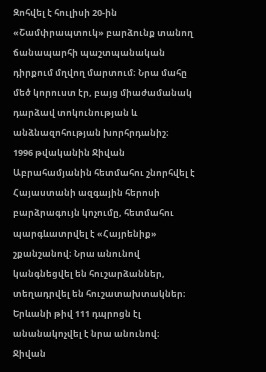Զոհվել է հուլիսի 20-ին «Շամփրապտուկ» բարձունք տանող ճանապարհի պաշտպանական դիրքում մղվող մարտում։ Նրա մահը մեծ կորուստ էր, բայց միաժամանակ դարձավ տոկունության և անձնազոհության խորհրդանիշ։
1996 թվականին Ջիվան Աբրահամյանին հետմահու շնորհվել է Հայաստանի ազգային հերոսի բարձրագույն կոչումը, հետմահու պարգևատրվել է «Հայրենիք» շքանշանով։ Նրա անունով կանգնեցվել են հուշարձաններ, տեղադրվել են հուշատախտակներ։ Երևանի թիվ 111 դպրոցն էլ անանակոչվել է նրա անունով։
Ջիվան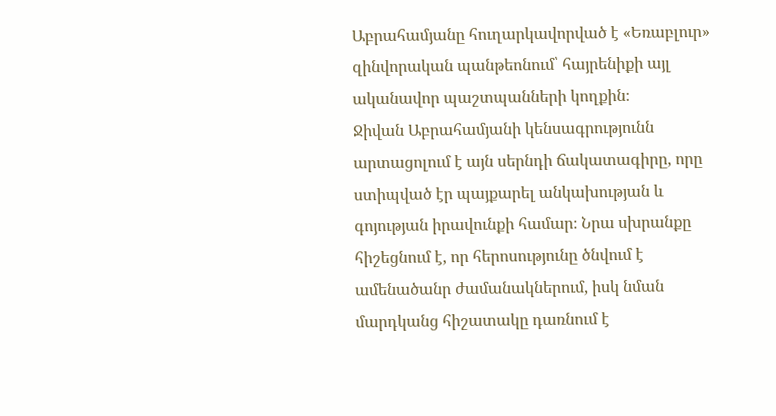Աբրահամյանը հուղարկավորված է «Եռաբլուր» զինվորական պանթեոնում՝ հայրենիքի այլ ականավոր պաշտպանների կողքին։
Ջիվան Աբրահամյանի կենսագրությունն արտացոլում է այն սերնդի ճակատագիրը, որը ստիպված էր պայքարել անկախության և գոյության իրավունքի համար։ Նրա սխրանքը հիշեցնում է, որ հերոսությունը ծնվում է ամենածանր ժամանակներում, իսկ նման մարդկանց հիշատակը դառնում է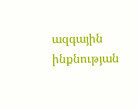ազգային ինքնության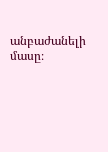անբաժանելի մասը։